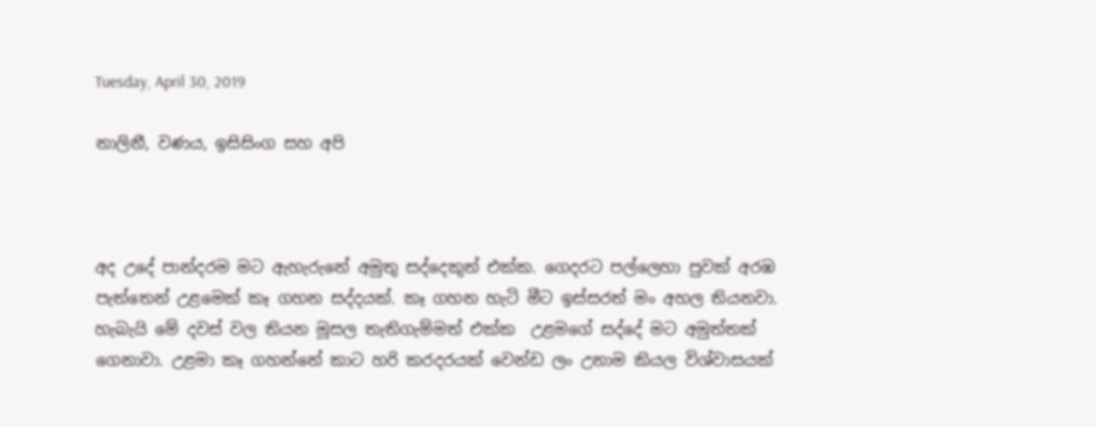Tuesday, April 30, 2019

නාලිනී, වණය, ඉසිසිංග සහ අපි



අද උදේ පාන්දරම මට ඇහැරුනේ අමුතු සද්දෙකුත් එක්ක. ගෙදරට පල්ලෙහා පුවක් අරඹ පැත්තෙන් උළමෙක් කෑ ගහන සද්දයක්. කෑ ගහන හැටි මීට ඉස්සරත් මං අහල තියනවා. හැබැයි මේ දවස් වල තියන මූසල තැතිගැම්මත් එක්ක  උළමගේ සද්දේ මට අමුත්තක් ගෙනාවා. උළමා කෑ ගහන්නේ කාට හරි කරදරයක් වෙන්ඩ ලං උනාම කියල විශ්වාසයක්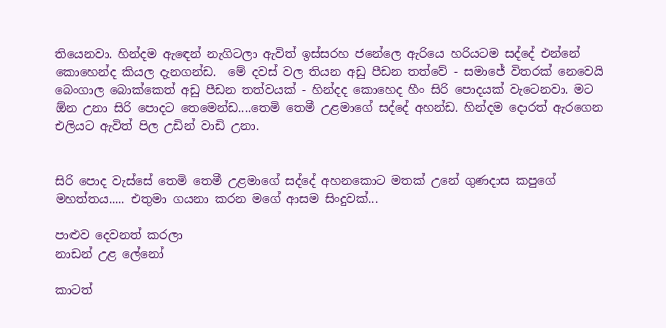තියෙනවා. හින්දම ඇඳෙන් නැගිටලා ඇවිත් ඉස්සරහ ජනේලෙ ඇරියෙ හරියටම සද්දේ එන්නේ කොහෙන්ද කියල දැනගන්ඩ.  මේ දවස් වල තියන අඩු පීඩන තත්වේ - සමාජේ විතරක් නෙවෙයි බෙංගාල බොක්කෙත් අඩු පීඩන තත්වයක් - හින්දද කොහෙද හීං සිරි පොදයක් වැටෙනවා. මට ඕන උනා සිරි පොදට තෙමෙන්ඩ....තෙමි තෙමී උළමාගේ සද්දේ අහන්ඩ. හින්දම දොරත් ඇරගෙන එලියට ඇවිත් පිල උඩින් වාඩි උනා.


සිරි පොද වැස්සේ තෙමි තෙමී උළමාගේ සද්දේ අහනකොට මතක් උනේ ගුණදාස කපුගේ මහත්තය..... එතුමා ගයනා කරන මගේ ආසම සිංදුවක්...

පාළුව දෙවනත් කරලා
නාඩන් උළ ලේනෝ

කාටත්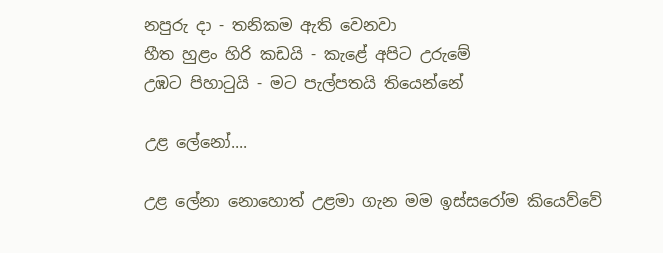නපුරු දා - තනිකම ඇති වෙනවා
හීත හුළං හිරි කඩයි - කැළේ අපිට උරුමේ
උඹට පිහාටුයි - මට පැල්පතයි තියෙන්නේ

උළ ලේනෝ....

උළ ලේනා නොහොත් උළමා ගැන මම ඉස්සරෝම කියෙව්වේ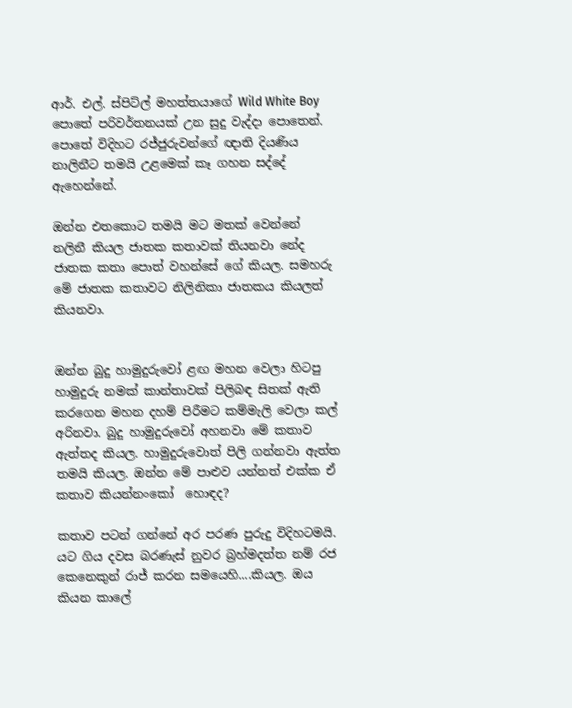ආර්. එල්. ස්පිට්ල් මහත්තයාගේ Wild White Boy පොතේ පරිවර්තනයක් උන සුදු වැද්දා පොතෙන්. පොතේ විදිහට රජ්ජුරුවන්ගේ ඥාති දියණිය නාලිනීට තමයි උළමෙක් කෑ ගහන සද්දේ ඇහෙන්නේ.

ඔන්න එතකොට තමයි මට මතක් වෙන්නේ නලිනී කියල ජාතක කතාවක් තියනවා නේද ජාතක කතා පොත් වහන්සේ ගේ කියල. සමහරු මේ ජාතක කතාවට නිලිනිකා ජාතකය කියලත් කියනවා.


ඔන්න බුදු හාමුදුරුවෝ ළඟ මහන වෙලා හිටපු හාමුදුරු නමක් කාන්තාවක් පිලිබඳ සිතක් ඇති කරගෙන මහන දහම් පිරීමට කම්මැලි වෙලා කල් අරිනවා. බුදු හාමුදුරුවෝ අහනවා මේ කතාව ඇත්තද කියල. හාමුදුරුවොත් පිලි ගන්නවා ඇත්ත තමයි කියල. ඔන්න මේ පාළුව යන්නත් එක්ක ඒ කතාව කියන්නංකෝ  හොඳද?

කතාව පටන් ගන්නේ අර පරණ පුරුදු විදිහටමයි. යට ගිය දවස බරණැස් නුවර බ්‍රහ්මදත්ත නම් රජ කෙනෙකුන් රාජ් කරන සමයෙහි....කියල. ඔය කියන කාලේ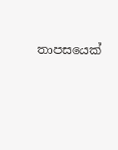තාපසයෙක්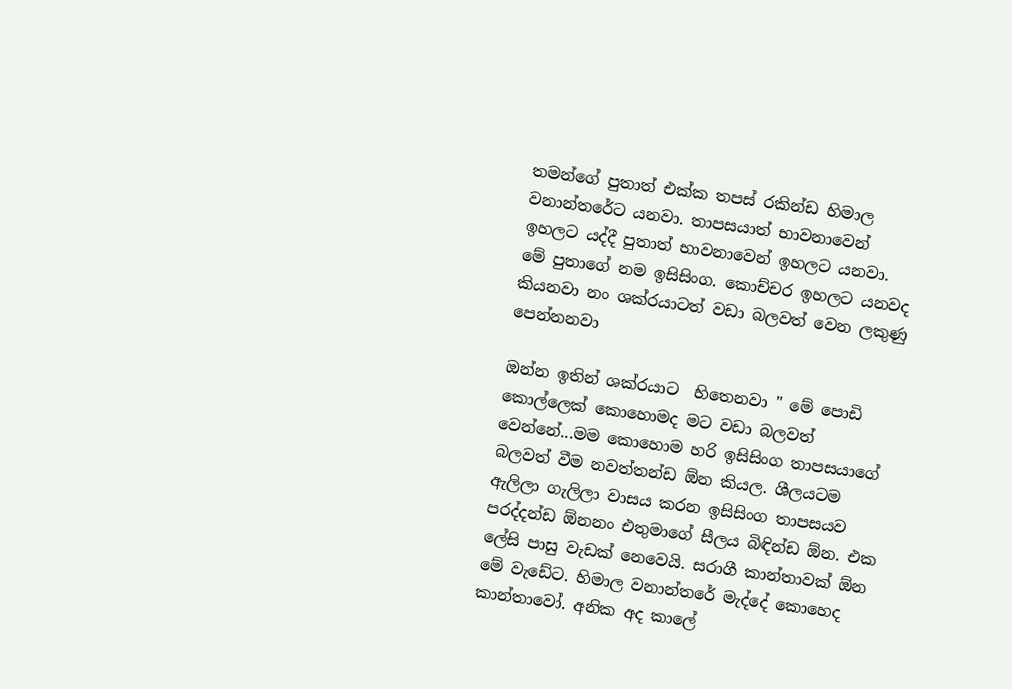තමන්ගේ පුතාත් එක්ක තපස් රකින්ඩ හිමාල වනාන්තරේට යනවා. තාපසයාත් භාවනාවෙන් ඉහලට යද්දී පුතාත් භාවනාවෙන් ඉහලට යනවා. මේ පුතාගේ නම ඉසිසිංග. කොච්චර ඉහලට යනවද කියනවා නං ශක්රයාටත් වඩා බලවත් වෙන ලකුණු පෙන්නනවා

ඔන්න ඉතින් ශක්රයාට  හිතෙනවා " මේ පොඩි කොල්ලෙක් කොහොමද මට වඩා බලවත් වෙන්නේ...මම කොහොම හරි ඉසිසිංග තාපසයාගේ බලවත් වීම නවත්තන්ඩ ඕන කියල. ශීලයටම ඇලිලා ගැලිලා වාසය කරන ඉසිසිංග තාපසයව පරද්දන්ඩ ඕනනං එතුමාගේ සීලය බිඳින්ඩ ඕන. එක ලේසි පාසු වැඩක් නෙවෙයි. සරාගී කාන්තාවක් ඕන මේ වැඩේට. හිමාල වනාන්තරේ මැද්දේ කොහෙද කාන්තාවෝ. අනික අද කාලේ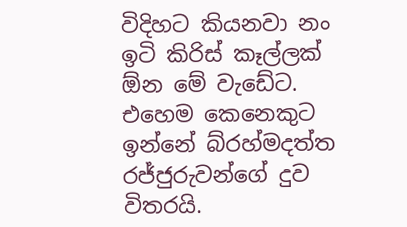විදිහට කියනවා නං ඉටි කිරිස් කෑල්ලක් ඕන මේ වැඩේට. එහෙම කෙනෙකුට ඉන්නේ බ්රහ්මදත්ත රජ්ජුරුවන්ගේ දුව විතරයි.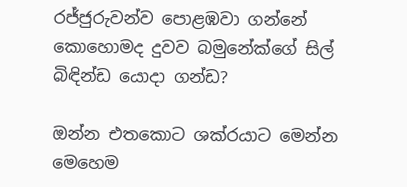රජ්ජුරුවන්ව පොළඹවා ගන්නේ කොහොමද දුවව බමුනේක්ගේ සිල් බිඳින්ඩ යොදා ගන්ඩ?

ඔන්න එතකොට ශක්රයාට මෙන්න මෙහෙම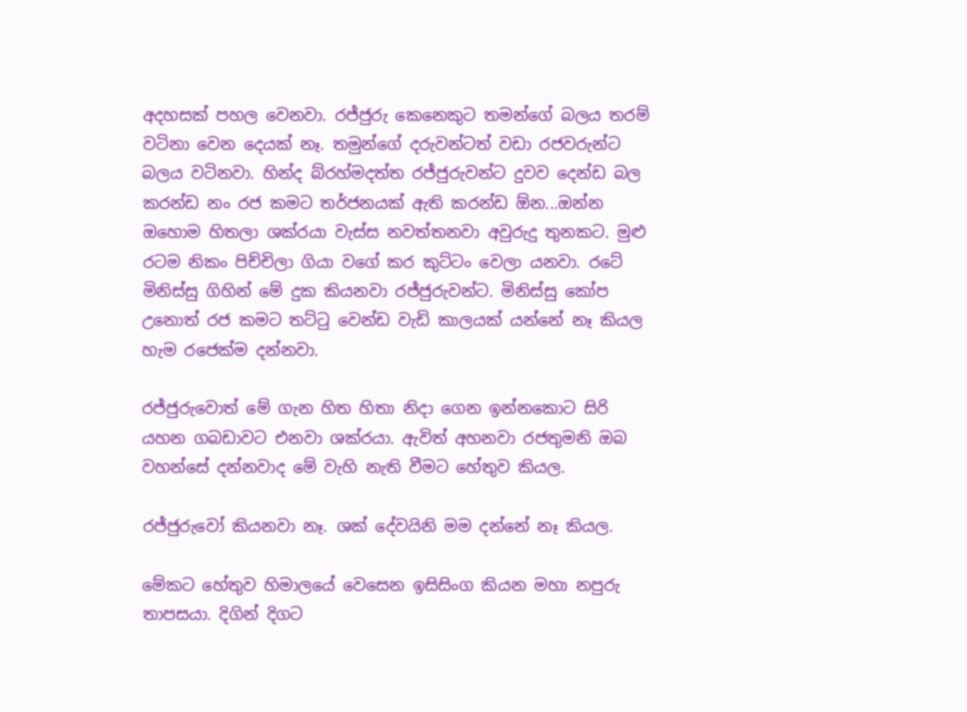අදහසක් පහල වෙනවා. රජ්ජුරු කෙනෙකුට තමන්ගේ බලය තරම් වටිනා වෙන දෙයක් නෑ. තමුන්ගේ දරුවන්ටත් වඩා රජවරුන්ට බලය වටිනවා. හින්ද බ්රහ්මදත්ත රජ්ජුරුවන්ට දුවව දෙන්ඩ බල කරන්ඩ නං රජ කමට තර්ජනයක් ඇති කරන්ඩ ඕන...ඔන්න ඔහොම හිතලා ශක්රයා වැස්ස නවත්තනවා අවුරුදු තුනකට. මුළු රටම නිකං පිච්චිලා ගියා වගේ කර කුට්ටං වෙලා යනවා. රටේ මිනිස්සු ගිහින් මේ දුක කියනවා රජ්ජුරුවන්ට. මිනිස්සු කෝප උනොත් රජ කමට තට්ටු වෙන්ඩ වැඩි කාලයක් යන්නේ නෑ කියල හැම රජෙක්ම දන්නවා.

රජ්ජුරුවොත් මේ ගැන හිත හිතා නිදා ගෙන ඉන්නකොට සිරි යහන ගබඩාවට එනවා ශක්රයා. ඇවිත් අහනවා රජතුමනි ඔබ වහන්සේ දන්නවාද මේ වැහි නැති වීමට හේතුව කියල.

රජ්ජුරුවෝ කියනවා නෑ. ශක් දේවයිනි මම දන්නේ නෑ කියල.

මේකට හේතුව හිමාලයේ වෙසෙන ඉසිසිංග කියන මහා නපුරු තාපසයා. දිගින් දිගට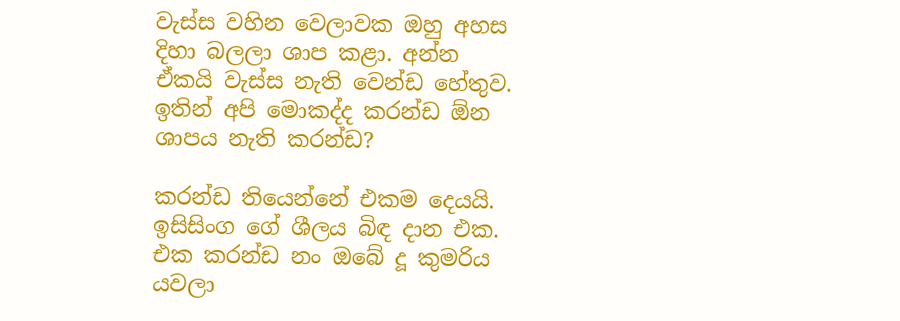වැස්ස වහින වෙලාවක ඔහු අහස දිහා බලලා ශාප කළා. අන්න ඒකයි වැස්ස නැති වෙන්ඩ හේතුව.
ඉතින් අපි මොකද්ද කරන්ඩ ඕන ශාපය නැති කරන්ඩ?

කරන්ඩ තියෙන්නේ එකම දෙයයි. ඉසිසිංග ගේ ශීලය බිඳ දාන එක. එක කරන්ඩ නං ඔබේ දූ කුමරිය යවලා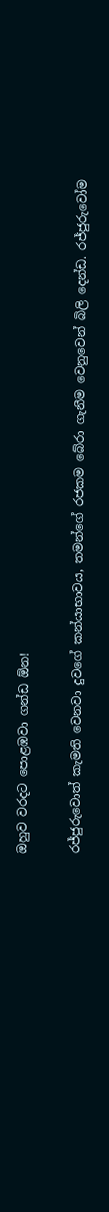ඔහුව වරදට පොළඹවා ගන්ඩ ඕන!

රජ්ජුරුවොත් කැමති වෙනවා දුවගේ කන්යාභාවය, තමන්ගේ රජකම බේරා ගැනීම වෙනුවෙන් බිලි දෙන්ඩ. රජ්ජුරුවෝම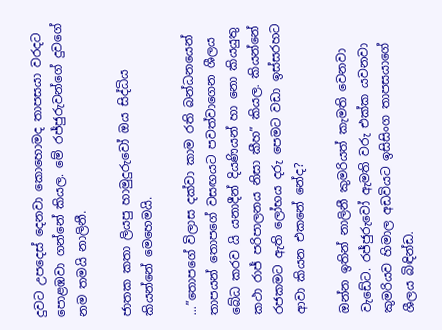දුවට උපදෙස් දෙනවා කොහොමද තාපසයා වරදට පොළඹවා ගන්නේ කියල. මේ රජ්ජුරුවන්ගේ දුවගේ නම තමයි නාලිනී.

ජාතක කතා ලියපු හාමුදුරුවෝ ඔය සිද්ධිය කියන්නේ මෙහෙමයි.

...”තොපගේ විලාස දක්වා කාම රති බන්ධනයෙන් තාපයන් තොපගේ වසඟයට පවත්වාගෙන ශීලය බේධ කරව යි යනාදීන් දියණියන් හා නො කියයුතු කථා රාජ් පරිපාලනය නිසා කීහ” කියල. කියන්නේ රජකමට ඇති ලෝභය දරු පෙමට වඩා ඉස්සරහට ආවා කියන එකනේ නේද?

ඔන්න ඉතින් නාලිනී කුමරියත් කැමති වෙනවා වැඩේට. රජ්ජුරුවෝ ඇමති වරු එක්ක යවනවා කුමරියව හිමාල අඩවියට ඉසිසිංග තාපසයාගේ ශීලය බිඳින්ඩ.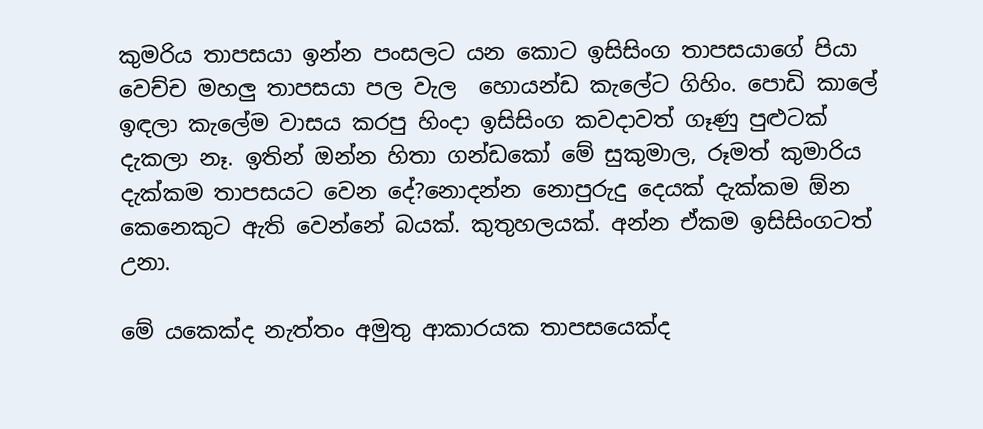කුමරිය තාපසයා ඉන්න පංසලට යන කොට ඉසිසිංග තාපසයාගේ පියා වෙච්ච මහලු තාපසයා පල වැල  හොයන්ඩ කැලේට ගිහිං. පොඩි කාලේ ඉඳලා කැලේම වාසය කරපු හිංදා ඉසිසිංග කවදාවත් ගෑණු පුළුටක් දැකලා නෑ. ඉතින් ඔන්න හිතා ගන්ඩකෝ මේ සුකුමාල, රූමත් කුමාරිය දැක්කම තාපසයට වෙන දේ?නොදන්න නොපුරුදු දෙයක් දැක්කම ඕන කෙනෙකුට ඇති වෙන්නේ බයක්. කුතුහලයක්. අන්න ඒකම ඉසිසිංගටත් උනා.

මේ යකෙක්ද නැත්තං අමුතු ආකාරයක තාපසයෙක්ද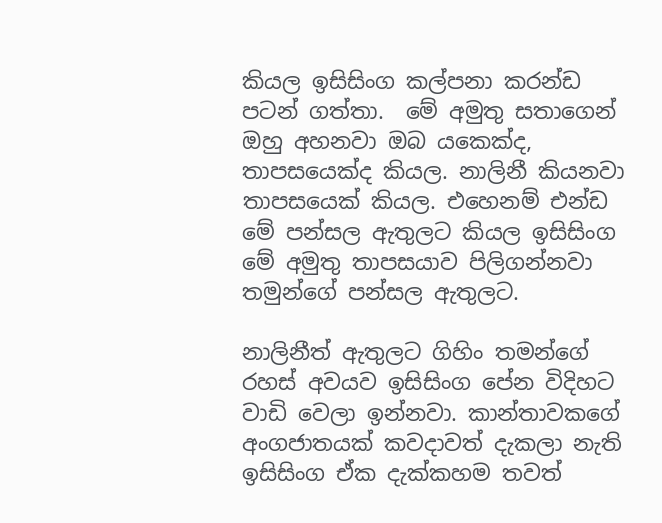කියල ඉසිසිංග කල්පනා කරන්ඩ පටන් ගත්තා.  මේ අමුතු සතාගෙන් ඔහු අහනවා ඔබ යකෙක්ද, තාපසයෙක්ද කියල. නාලිනී කියනවා තාපසයෙක් කියල. එහෙනම් එන්ඩ මේ පන්සල ඇතුලට කියල ඉසිසිංග මේ අමුතු තාපසයාව පිලිගන්නවා තමුන්ගේ පන්සල ඇතුලට.

නාලිනීත් ඇතුලට ගිහිං තමන්ගේ රහස් අවයව ඉසිසිංග පේන විදිහට වාඩි වෙලා ඉන්නවා. කාන්තාවකගේ අංගජාතයක් කවදාවත් දැකලා නැති ඉසිසිංග ඒක දැක්කහම තවත්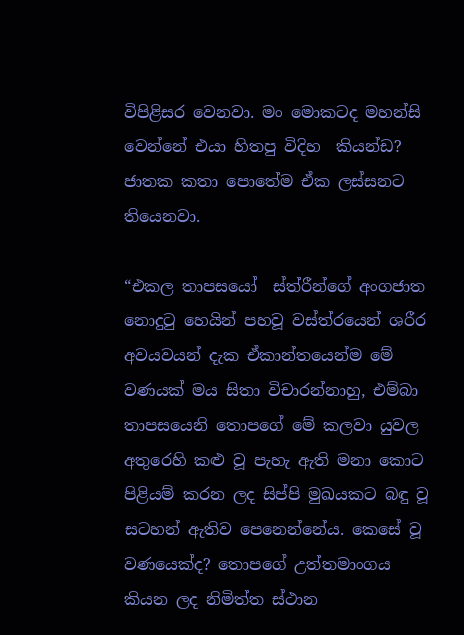විපිළිසර වෙනවා. මං මොකටද මහන්සි වෙන්නේ එයා හිතපු විදිහ  කියන්ඩ? ජාතක කතා පොතේම ඒක ලස්සනට තියෙනවා.

“එකල තාපසයෝ  ස්ත්රීන්ගේ අංගජාත නොදුටු හෙයින් පහවූ වස්ත්රයෙන් ශරීර අවයවයන් දැක ඒකාන්තයෙන්ම මේ වණයක් මය සිතා විචාරන්නාහු, එම්බා තාපසයෙනි තොපගේ මේ කලවා යුවල අතුරෙහි කළු වූ පැහැ ඇති මනා කොට පිළියම් කරන ලද සිප්පි මුඛයකට බඳු වූ සටහන් ඇතිව පෙනෙන්නේය. කෙසේ වූ වණයෙක්ද? තොපගේ උත්තමාංගය කියන ලද නිමිත්ත ස්ථාන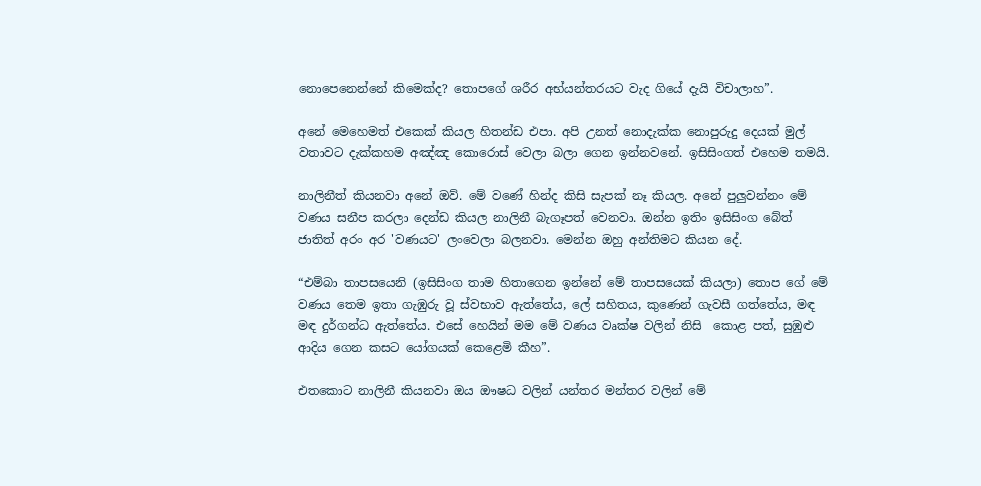නොපෙනෙන්නේ කිමෙක්ද? තොපගේ ශරීර අභ්යන්තරයට වැද ගියේ දැයි විචාලාහ”.

අනේ මෙහෙමත් එකෙක් කියල හිතන්ඩ එපා. අපි උනත් නොදැක්ක නොපුරුදු දෙයක් මුල් වතාවට දැක්කහම අඤ්ඤ කොරොස් වෙලා බලා ගෙන ඉන්නවනේ. ඉසිසිංගත් එහෙම තමයි.

නාලිනීත් කියනවා අනේ ඔව්. මේ වණේ හින්ද කිසි සැපක් නෑ කියල. අනේ පුලුවන්නං මේ වණය සනීප කරලා දෙන්ඩ කියල නාලිනී බැගෑපත් වෙනවා. ඔන්න ඉතිං ඉසිසිංග බේත් ජාතිත් අරං අර 'වණයට' ලංවෙලා බලනවා. මෙන්න ඔහු අන්තිමට කියන දේ.

“එම්බා තාපසයෙනි (ඉසිසිංග තාම හිතාගෙන ඉන්නේ මේ තාපසයෙක් කියලා) තොප ගේ මේ වණය තෙම ඉතා ගැඹුරු වූ ස්වභාව ඇත්තේය, ලේ සහිතය, කුණෙන් ගැවසී ගත්තේය, මඳ මඳ දුර්ගන්ධ ඇත්තේය. එසේ හෙයින් මම මේ වණය වෘක්ෂ වලින් නිසි  කොළ පත්, සුඹුළු ආදිය ගෙන කසට යෝගයක් කෙළෙමි කීහ”.

එතකොට නාලිනී කියනවා ඔය ඖෂධ වලින් යන්තර මන්තර වලින් මේ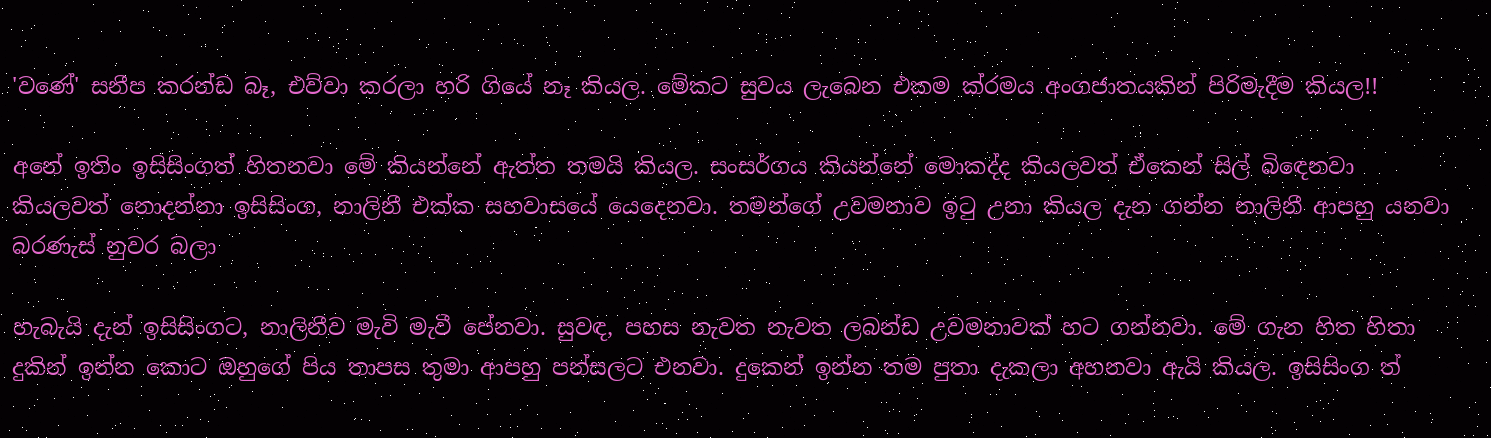'වණේ' සනීප කරන්ඩ බෑ, එව්වා කරලා හරි ගියේ නෑ කියල. මේකට සුවය ලැබෙන එකම ක්රමය අංගජාතයකින් පිරිමැදීම කියල!!

අනේ ඉතිං ඉසිසිංගත් හිතනවා මේ කියන්නේ ඇත්ත තමයි කියල. සංසර්ගය කියන්නේ මොකද්ද කියලවත් ඒකෙන් සිල් බිඳෙනවා කියලවත් නොදන්නා ඉසිසිංග, නාලිනී එක්ක සහවාසයේ යෙදෙනවා. තමන්ගේ උවමනාව ඉටු උනා කියල දැන ගන්න නාලිනී ආපහු යනවා බරණැස් නුවර බලා

හැබැයි දැන් ඉසිසිංගට, නාලිනීව මැවි මැවී පේනවා. සුවඳ, පහස නැවත නැවත ලබන්ඩ උවමනාවක් හට ගන්නවා. මේ ගැන හිත හිතා දුකින් ඉන්න කොට ඔහුගේ පිය තාපස තුමා ආපහු පන්සලට එනවා. දුකෙන් ඉන්න තම පුතා දැකලා අහනවා ඇයි කියල. ඉසිසිංග ත්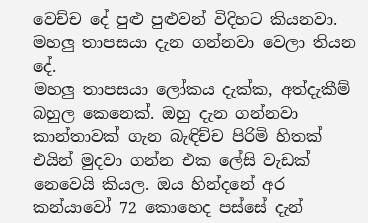වෙච්ච දේ පුළු පුළුවන් විදිහට කියනවා. මහලු තාපසයා දැන ගන්නවා වෙලා තියන දේ.
මහලු තාපසයා ලෝකය දැක්ක, අත්දැකීම් බහුල කෙනෙක්. ඔහු දැන ගන්නවා කාන්තාවක් ගැන බැඳිච්ච පිරිමි හිතක් එයින් මුදවා ගන්න එක ලේසි වැඩක් නෙවෙයි කියල. ඔය හින්දනේ අර කන්යාවෝ 72 කොහෙද පස්සේ දැන්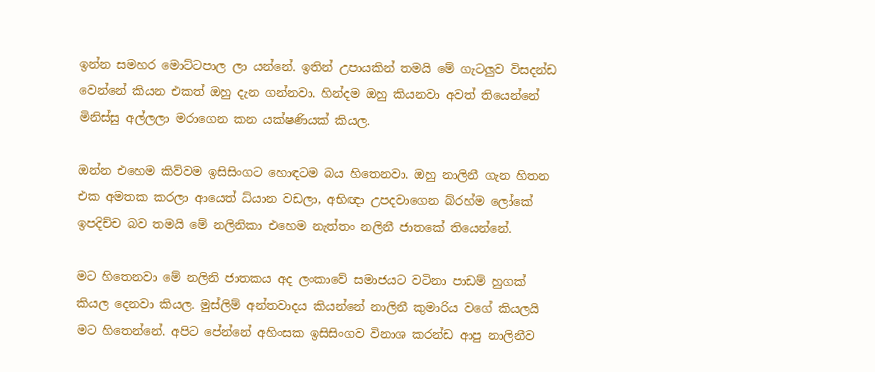ඉන්න සමහර මොට්ටපාල ලා යන්නේ. ඉතින් උපායකින් තමයි මේ ගැටලුව විසදන්ඩ වෙන්නේ කියන එකත් ඔහු දැන ගන්නවා. හින්දම ඔහු කියනවා අවත් තියෙන්නේ මිනිස්සු අල්ලලා මරාගෙන කන යක්ෂණියක් කියල.

ඔන්න එහෙම කිව්වම ඉසිසිංගට හොඳටම බය හිතෙනවා. ඔහු නාලිනී ගැන හිතන එක අමතක කරලා ආයෙත් ධ්යාන වඩලා, අභිඥා උපදවාගෙන බ්රහ්ම ලෝකේ ඉපදිච්ච බව තමයි මේ නලිනිකා එහෙම නැත්තං නලිනී ජාතකේ තියෙන්නේ.

මට හිතෙනවා මේ නලිනි ජාතකය අද ලංකාවේ සමාජයට වටිනා පාඩම් හුගක් කියල දෙනවා කියල. මුස්ලිම් අන්තවාදය කියන්නේ නාලිනී කුමාරිය වගේ කියලයි මට හිතෙන්නේ. අපිට පේන්නේ අහිංසක ඉසිසිංගව විනාශ කරන්ඩ ආපු නාලිනීව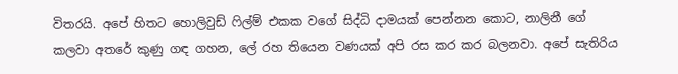විතරයි. අපේ හිතට හොලිවුඩ් ෆිල්ම් එකක වගේ සිද්ධි දාමයක් පෙන්නන කොට, නාලිනී ගේ කලවා අතරේ කුණු ගඳ ගහන, ලේ රහ තියෙන වණයක් අපි රස කර කර බලනවා. අපේ සැතිරිය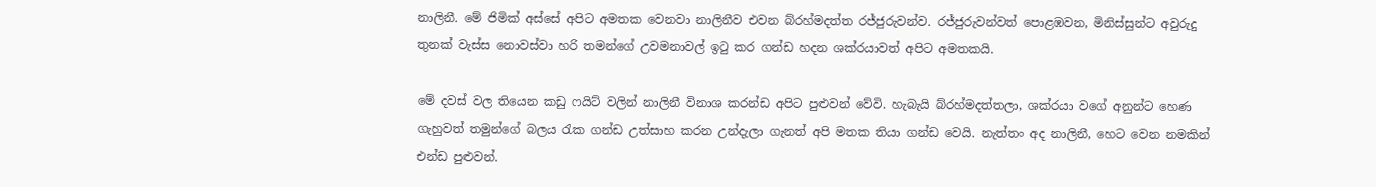නාලිනී. මේ ජිමික් අස්සේ අපිට අමතක වෙනවා නාලිනීව එවන බ්රහ්මදත්ත රජ්ජුරුවන්ව. රජ්ජුරුවන්වත් පොළඹවන, මිනිස්සුන්ට අවුරුදු තුනක් වැස්ස නොවස්වා හරි තමන්ගේ උවමනාවල් ඉටු කර ගන්ඩ හදන ශක්රයාවත් අපිට අමතකයි.

මේ දවස් වල තියෙන කඩු ෆයිට් වලින් නාලිනී විනාශ කරන්ඩ අපිට පුළුවන් වේවි. හැබැයි බ්රහ්මදත්තලා, ශක්රයා වගේ අනුන්ට හෙණ ගැහුවත් තමුන්ගේ බලය රැක ගන්ඩ උත්සාහ කරන උන්දැලා ගැනත් අපි මතක තියා ගන්ඩ වෙයි. නැත්තං අද නාලිනී, හෙට වෙන නමකින් එන්ඩ පුළුවන්.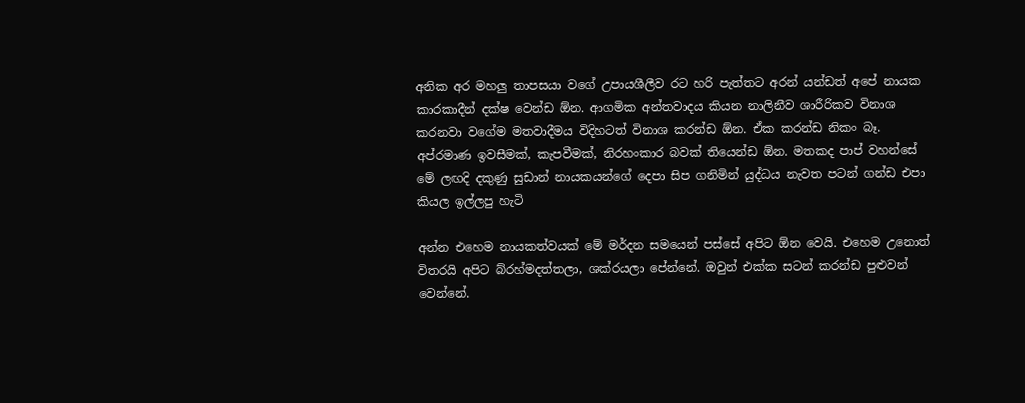අනික අර මහලු තාපසයා වගේ උපායශීලීව රට හරි පැත්තට අරන් යන්ඩත් අපේ නායක කාරකාදීන් දක්ෂ වෙන්ඩ ඕන. ආගමික අන්තවාදය කියන නාලිනීව ශාරීරිකව විනාශ කරනවා වගේම මතවාදීමය විදිහටත් විනාශ කරන්ඩ ඕන. ඒක කරන්ඩ නිකං බෑ. අප්රමාණ ඉවසීමක්, කැපවීමක්, නිරහංකාර බවක් තියෙන්ඩ ඕන. මතකද පාප් වහන්සේ මේ ලඟදි දකුණු සුඩාන් නායකයන්ගේ දෙපා සිප ගනිමින් යුද්ධය නැවත පටන් ගන්ඩ එපා කියල ඉල්ලපු හැටි

අන්න එහෙම නායකත්වයක් මේ මර්දන සමයෙන් පස්සේ අපිට ඕන වෙයි. එහෙම උනොත් විතරයි අපිට බ්රහ්මදත්තලා, ශක්රයලා පේන්නේ. ඔවුන් එක්ක සටන් කරන්ඩ පුළුවන් වෙන්නේ.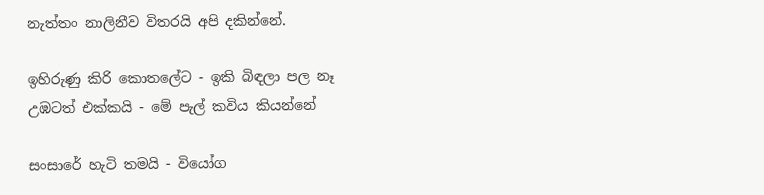නැත්තං නාලිනීව විතරයි අපි දකින්නේ.

ඉහිරුණු කිරි කොතලේට - ඉකි බිඳලා පල නෑ
උඹටත් එක්කයි - මේ පැල් කවිය කියන්නේ

සංසාරේ හැටි තමයි - වියෝග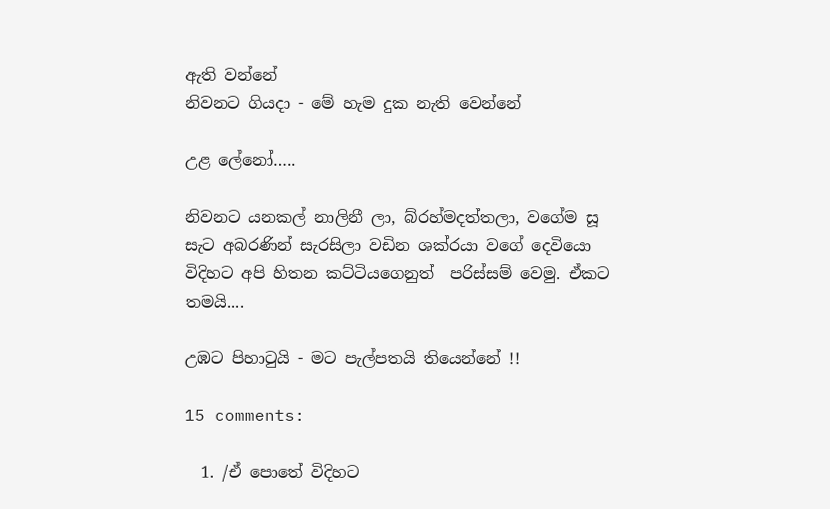ඇති වන්නේ
නිවනට ගියදා - මේ හැම දුක නැති වෙන්නේ

උළ ලේනෝ…..

නිවනට යනකල් නාලිනී ලා, බ්රහ්මදත්තලා, වගේම සූ සැට අබරණින් සැරසිලා වඩින ශක්රයා වගේ දෙවියො විදිහට අපි හිතන කට්ටියගෙනුත්  පරිස්සම් වෙමු. ඒකට තමයි....

උඹට පිහාටුයි - මට පැල්පතයි තියෙන්නේ !!

15 comments:

  1. /ඒ පොතේ විදිහට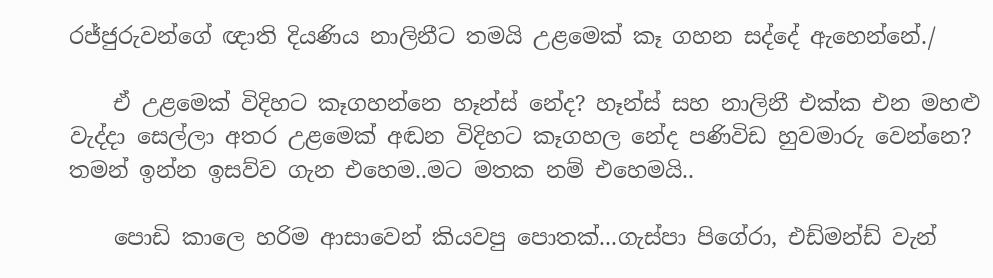රජ්ජුරුවන්ගේ ඥාති දියණිය නාලිනීට තමයි උළමෙක් කෑ ගහන සද්දේ ඇහෙන්නේ./

    ඒ උළමෙක් විදිහට කෑගහන්නෙ හෑන්ස් නේද? හෑන්ස් සහ නාලිනී එක්ක එන මහළු වැද්දා සෙල්ලා අතර උළමෙක් අඬන විදිහට කෑගහල නේද පණිවිඩ හුවමාරු වෙන්නෙ? තමන් ඉන්න ඉසව්ව ගැන එහෙම..මට මතක නම් එහෙමයි..

    පොඩි කාලෙ හරිම ආසාවෙන් කියවපු පොතක්...ගැස්පා පිගේරා, එඩ්මන්ඩ් වැන්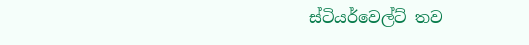ස්ටියර්වෙල්ට් තව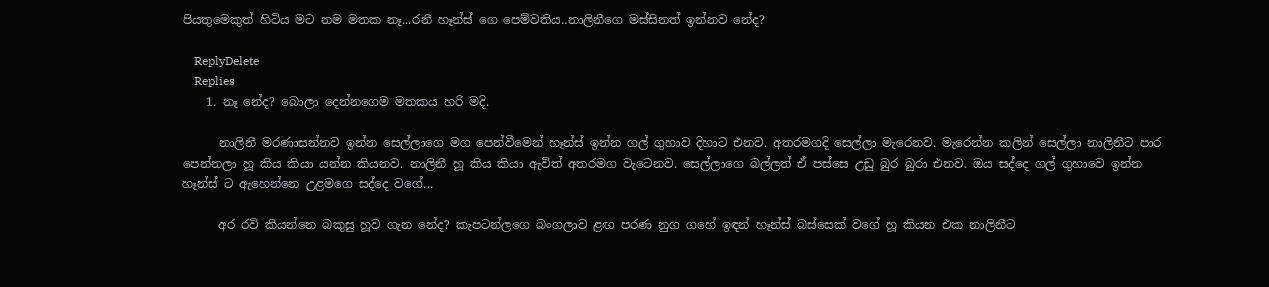පියතුමෙකුත් හිටිය මට නම මතක නෑ...රනී හෑන්ස් ගෙ පෙම්වතිය..නාලිනීගෙ මස්සිනත් ඉන්නව නේද?

    ReplyDelete
    Replies
    1. නෑ නේද? බොලා දෙන්නගෙම මතකය හරි මදි.

      නාලිනී මරණාසන්නව ඉන්න සෙල්ලාගෙ මග පෙන්වීමෙන් හෑන්ස් ඉන්න ගල් ගුහාව දිහාට එනව. අතරමගදි සෙල්ලා මැරෙනව. මැරෙන්න කලින් සෙල්ලා නාලිනීට පාර පෙන්නලා හූ කිය කියා යන්න කියනව. නාලිනී හූ කිය කියා ඇවිත් අතරමග වැටෙනව. සෙල්ලාගෙ බල්ලත් ඒ පස්සෙ උඩු බුර බුරා එනව. ඔය සද්දෙ ගල් ගුහාවෙ ඉන්න හෑන්ස් ට ඇහෙන්නෙ උළමගෙ සද්දෙ වගේ...

      අර රවි කියන්නෙ බකුසු හූව ගැන නේද? කැපටන්ලගෙ බංගලාව ළඟ පරණ නුග ගහේ ඉඳන් හෑන්ස් බස්සෙක් වගේ හූ කියන එක නාලිනීට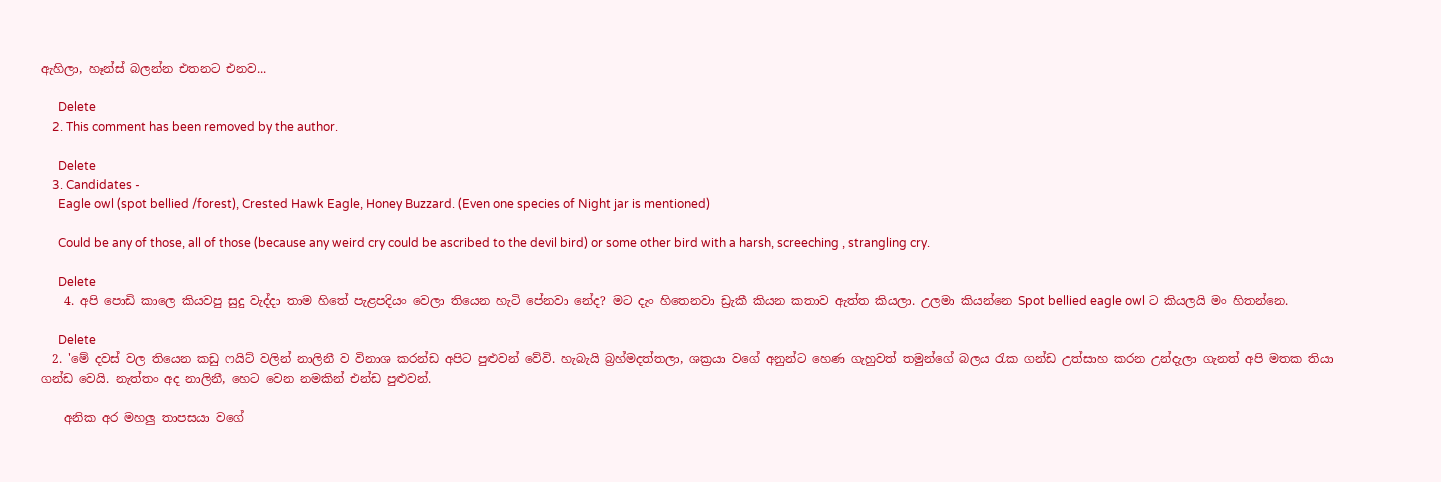ඇහිලා, හෑන්ස් බලන්න එතනට එනව...

      Delete
    2. This comment has been removed by the author.

      Delete
    3. Candidates -
      Eagle owl (spot bellied /forest), Crested Hawk Eagle, Honey Buzzard. (Even one species of Night jar is mentioned)

      Could be any of those, all of those (because any weird cry could be ascribed to the devil bird) or some other bird with a harsh, screeching , strangling cry.

      Delete
    4. අපි පොඩි කාලෙ කියවපු සුදු වැද්දා තාම හිතේ පැළපදියං වෙලා තියෙන හැටි පේනවා නේද? මට දැං හිතෙනවා ඩ්‍රැකී කියන කතාව ඇත්ත කියලා. උලමා කියන්නෙ Spot bellied eagle owl ට කියලයි මං හිතන්නෙ.

      Delete
  2. 'මේ දවස් වල තියෙන කඩු ෆයිට් වලින් නාලිනී ව විනාශ කරන්ඩ අපිට පුළුවන් වේවි. හැබැයි බ්‍රහ්මදත්තලා, ශක්‍රයා වගේ අනුන්ට හෙණ ගැහුවත් තමුන්ගේ බලය රැක ගන්ඩ උත්සාහ කරන උන්දැලා ගැනත් අපි මතක තියා ගන්ඩ වෙයි. නැත්තං අද නාලිනී, හෙට වෙන නමකින් එන්ඩ පුළුවන්.

    අනික අර මහලු තාපසයා වගේ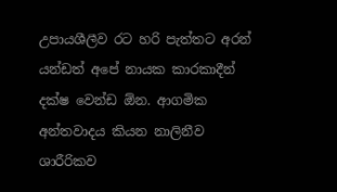උපායශීලීව රට හරි පැත්තට අරන් යන්ඩත් අපේ නායක කාරකාදීන් දක්ෂ වෙන්ඩ ඕන. ආගමික අන්තවාදය කියන නාලිනීව ශාරීරිකව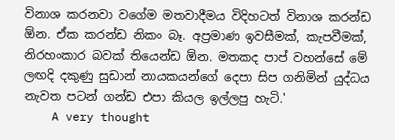විනාශ කරනවා වගේම මතවාදීමය විදිහටත් විනාශ කරන්ඩ ඕන. ඒක කරන්ඩ නිකං බෑ. අප්‍රමාණ ඉවසීමක්, කැපවීමක්, නිරහංකාර බවක් තියෙන්ඩ ඕන. මතකද පාප් වහන්සේ මේ ලඟදි දකුණු සුඩාන් නායකයන්ගේ දෙපා සිප ගනිමින් යුද්ධය නැවත පටන් ගන්ඩ එපා කියල ඉල්ලපු හැටි.'
    A very thought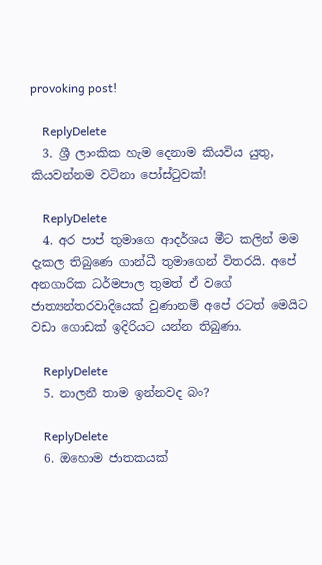provoking post!

    ReplyDelete
  3. ශ්‍රී ලාංකික හැම දෙනාම කියවිය යුතු, කියවන්නම වටිනා පෝස්ටුවක්!

    ReplyDelete
  4. අර පාප් තුමාගෙ ආදර්ශය මීට කලින් මම දැකල තිබුණෙ ගාන්ධී තුමාගෙන් විතරයි. අපේ අනගාරික ධර්මපාල තුමත් ඒ වගේ ජාත්‍යන්තරවාදියෙක් වුණානම් අපේ රටත් මෙයිට වඩා ගොඩක් ඉදිරියට යන්න තිබුණා.

    ReplyDelete
  5. නාලනී තාම ඉන්නවද බං?

    ReplyDelete
  6. ඔහොම ජාතකයක්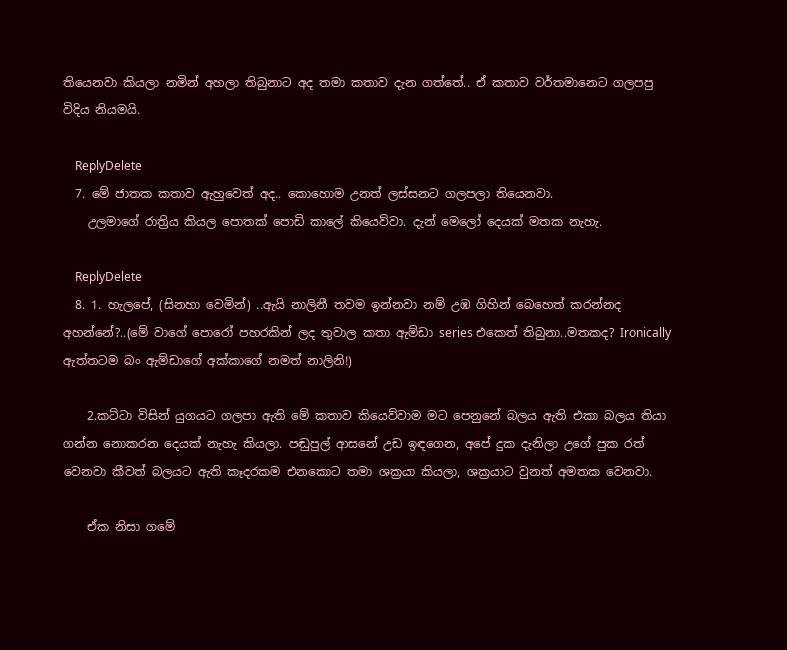තියෙනවා කියලා නමින් අහලා තිබුනාට අද තමා කතාව දැන ගත්තේ.. ඒ කතාව වර්තමානෙට ගලපපු විදිය නියමයි.

    ReplyDelete
  7. මේ ජාතක කතාව ඇහුවෙත් අද.. කොහොම උනත් ලස්සනට ගලපලා තියෙනවා.
    උලමාගේ රාත්‍රිය කියල පොතක් පොඩි කාලේ කියෙව්වා. දැන් මෙලෝ දෙයක් මතක නැහැ.

    ReplyDelete
  8. 1. හැලපේ, (සිනහා වෙමින්) ..ඇයි නාලිනී තවම ඉන්නවා නම් උඹ ගිහින් බෙහෙත් කරන්නද අහන්නේ?..(මේ වාගේ පොරෝ පහරකින් ලද තුවාල කතා ඇම්ඩා series එකෙත් තිබුනා..මතකද? Ironically ඇත්තටම බං ඇම්ඩාගේ අක්කාගේ නමත් නාලිනි!)

    2.කට්ටා විසින් යුගයට ගලපා ඇති මේ කතාව කියෙව්වාම මට පෙනුනේ බලය ඇති එකා බලය තියා ගන්න නොකරන දෙයක් නැහැ කියලා. පඬුපුල් ආසනේ උඩ ඉඳගෙන, අපේ දුක දැනිලා උගේ පුක රත් වෙනවා කීවත් බලයට ඇති කෑදරකම එනකොට තමා ශක්‍රයා කියලා, ශක්‍රයාට වුනත් අමතක වෙනවා.

    ඒක නිසා ගමේ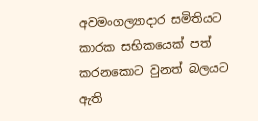අවමංගල්‍යාදාර සමිතියට කාරක සභිකයෙක් පත් කරනකොට වුනත් බලයට ඇති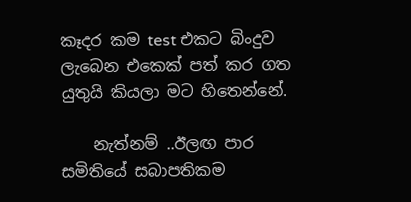කෑදර කම test එකට බිංදුව ලැබෙන එකෙක් පත් කර ගත යුතුයි කියලා මට හිතෙන්නේ.

    නැත්නම් ..ඊලඟ පාර සමිතියේ සබාපතිකම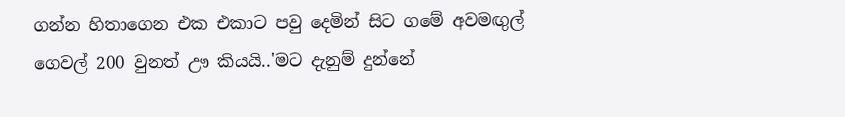ගන්න හිතාගෙන එක එකාට පවු දෙමින් සිට ගමේ අවමඟුල් ගෙවල් 200 වුනත් ඌ කියයි..'මට දැනුම් දුන්නේ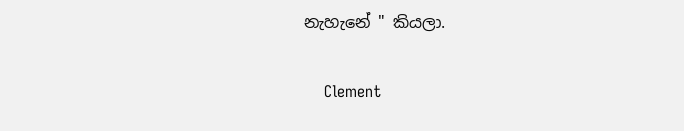නැහැනේ " කියලා.

    Clement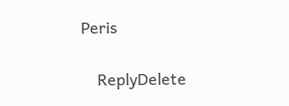Peris

    ReplyDelete